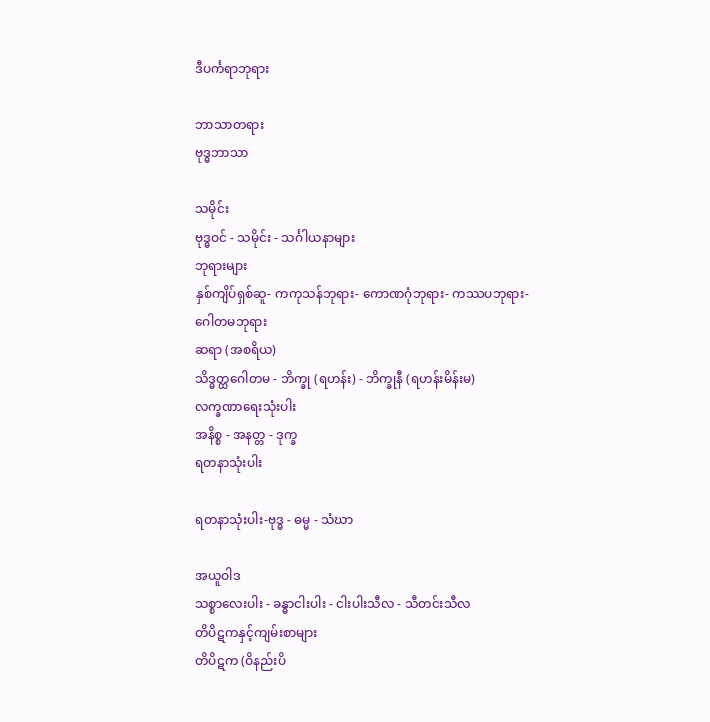ဒီပင်္ကရာဘုရား

ဘာသာတရား
ဗုဒ္ဓဘာသာ

သမိုင်း
ဗုဒ္ဓဝင် - သမိုင်း - သင်္ဂါယနာများ
ဘုရားများ
နှစ်ကျိပ်ရှစ်ဆူ- ကကုသန်ဘုရား- ကောဏဂုံဘုရား- ကဿပဘုရား-ဂေါတမဘုရား
ဆရာ (အစရိယ)
သိဒ္ဓတ္ထဂေါတမ - ဘိက္ခု (ရဟန်း) - ဘိက္ခုနီ (ရဟန်းမိန်းမ)
လက္ခဏာရေးသုံးပါး
အနိစ္စ - အနတ္တ - ဒုက္ခ
ရတနာသုံးပါး

ရတနာသုံးပါး-ဗုဒ္ဓ - ဓမ္မ - သံဃာ

အယူဝါဒ
သစ္စာလေးပါး - ခန္ဓာငါးပါး - ငါးပါးသီလ - သီတင်းသီလ
တိပိဋကနှင့်ကျမ်းစာများ
တိပိဋက (ဝိနည်းပိ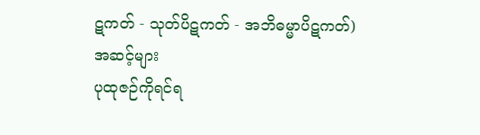ဋကတ် - သုတ်ပိဋကတ် - အဘိဓမ္မာပိဋကတ်)
အဆင့်များ
ပုထုဇဉ်ကိုရင်ရ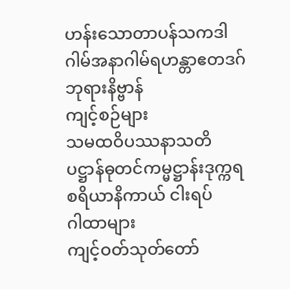ဟန်းသောတာပန်သကဒါဂါမ်အနာဂါမ်ရဟန္တာဧတဒဂ်ဘုရားနိဗ္ဗာန်
ကျင့်စဉ်များ
သမထဝိပဿနာသတိပဋ္ဌာန်ဓုတင်ကမ္မဋ္ဌာန်းဒုက္ကရစရိယာနိကာယ် ငါးရပ်
ဂါထာများ
ကျင့်ဝတ်သုတ်တော်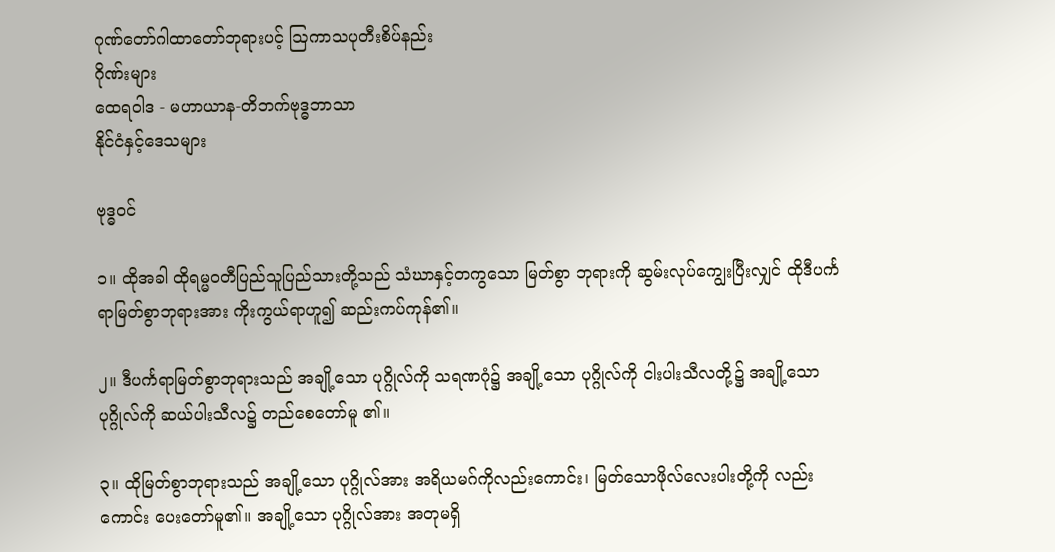ဂုဏ်တော်ဂါထာတော်ဘုရားပင့် ဩကာသပုတီးစိပ်နည်း
ဂိုဏ်းများ
ထေရဝါဒ - မဟာယာန-တိဘက်ဗုဒ္ဓဘာသာ
နိုင်ငံနှင့်ဒေသများ

ဗုဒ္ဓဝင်

၁။ ထိုအခါ ထိုရမ္မဝတီပြည်သူပြည်သားတို့သည် သံဃာနှင့်တကွသော မြတ်စွာ ဘုရားကို ဆွမ်းလုပ်ကျွေးပြီးလျှင် ထိုဒီပင်္ကရာမြတ်စွာဘုရားအား ကိုးကွယ်ရာဟူ၍ ဆည်းကပ်ကုန်၏။

၂။ ဒီပင်္ကရာမြတ်စွာဘုရားသည် အချို့သော ပုဂ္ဂိုလ်ကို သရဏဂုံ၌ အချို့သော ပုဂ္ဂိုလ်ကို ငါးပါးသီလတို့၌ အချို့သော ပုဂ္ဂိုလ်ကို ဆယ်ပါးသီလ၌ တည်စေတော်မူ ၏။

၃။ ထိုမြတ်စွာဘုရားသည် အချို့သော ပုဂ္ဂိုလ်အား အရိယမဂ်ကိုလည်းကောင်း၊ မြတ်သောဖိုလ်လေးပါးတို့ကို လည်းကောင်း ပေးတော်မူ၏။ အချို့သော ပုဂ္ဂိုလ်အား အတုမရှိ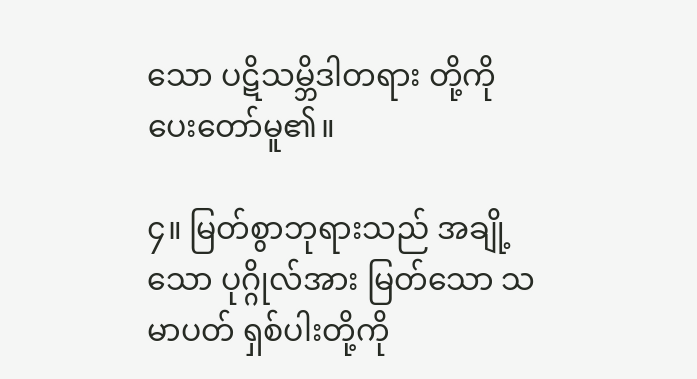သော ပဋိသမ္ဘိဒါတရား တို့ကို ပေးတော်မူ၏။

၄။ မြတ်စွာဘုရားသည် အချို့သော ပုဂ္ဂိုလ်အား မြတ်သော သမာပတ် ရှစ်ပါးတို့ကို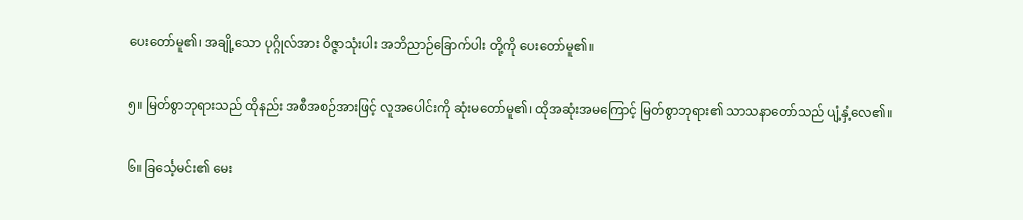ပေးတော်မူ၏၊ အချို့သော ပုဂ္ဂိုလ်အား ဝိဇ္ဇာသုံးပါး အဘိညာဉ်ခြောက်ပါး တို့ကို ပေးတော်မူ၏။

၅။ မြတ်စွာဘုရားသည် ထိုနည်း အစီအစဉ်အားဖြင့် လူအပေါင်းကို ဆုံးမတော်မူ၏၊ ထိုအဆုံးအမကြောင့် မြတ်စွာဘုရား၏ သာသနာတော်သည် ပျံ့နှံ့လေ၏။

၆။ ခြင်္သေ့မင်း၏ မေး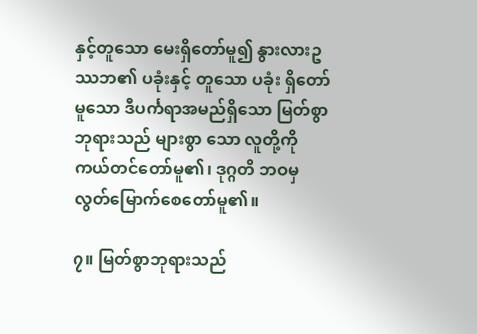နှင့်တူသော မေးရှိတော်မူ၍ နွားလားဥဿဘ၏ ပခုံးနှင့် တူသော ပခုံး ရှိတော်မူသော ဒီပင်္ကရာအမည်ရှိသော မြတ်စွာဘုရားသည် များစွာ သော လူတို့ကို ကယ်တင်တော်မူ၏၊ ဒုဂ္ဂတိ ဘဝမှ လွတ်မြောက်စေတော်မူ၏။

၇။ မြတ်စွာဘုရားသည်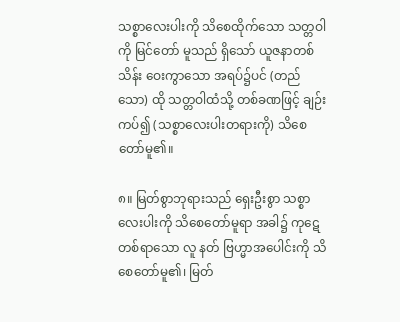သစ္စာလေးပါးကို သိစေထိုက်သော သတ္တဝါကို မြင်တော် မူသည် ရှိသော် ယူဇနာတစ်သိန်း ဝေးကွာသော အရပ်၌ပင် (တည်သော) ထို သတ္တဝါထံသို့ တစ်ခဏဖြင့် ချဉ်းကပ်၍ (သစ္စာလေးပါးတရားကို) သိစေတော်မူ၏။

၈။ မြတ်စွာဘုရားသည် ရှေးဦးစွာ သစ္စာလေးပါးကို သိစေတော်မူရာ အခါ၌ ကုဋေတစ်ရာသော လူ နတ် ဗြဟ္မာအပေါင်းကို သိစေတော်မူ၏၊ မြတ်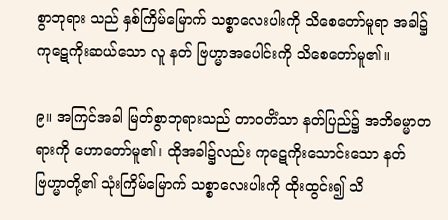စွာဘုရား သည် နှစ်ကြိမ်မြောက် သစ္စာလေးပါးကို သိစေတော်မူရာ အခါ၌ ကုဋေကိုးဆယ်သော လူ နတ် ဗြဟ္မာအပေါင်းကို သိစေတော်မူ၏။

၉။ အကြင်အခါ မြတ်စွာဘုရားသည် တာဝတိံသာ နတ်ပြည်၌ အဘိဓမ္မာတရားကို ဟောတော်မူ၏၊ ထိုအခါ၌လည်း ကုဋေကိုးသောင်းသော နတ် ဗြဟ္မာတို့၏ သုံးကြိမ်မြောက် သစ္စာလေးပါးကို ထိုးထွင်း၍ သိ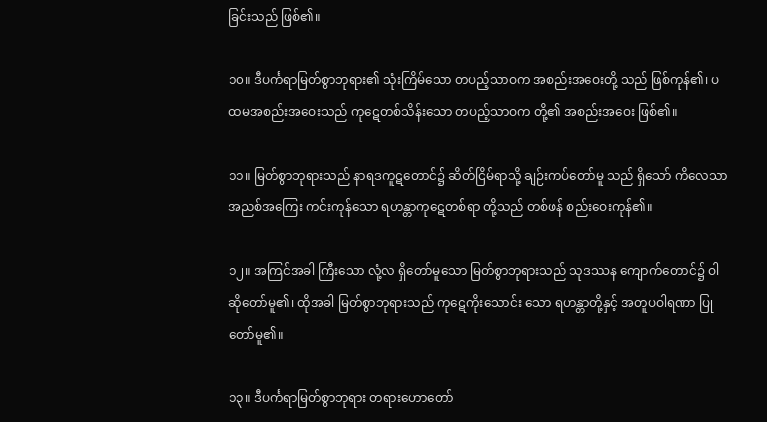ခြင်းသည် ဖြစ်၏။

၁၀။ ဒီပင်္ကရာမြတ်စွာဘုရား၏ သုံးကြိမ်သော တပည့်သာဝက အစည်းအဝေးတို့ သည် ဖြစ်ကုန်၏၊ ပထမအစည်းအဝေးသည် ကုဋေတစ်သိန်းသော တပည့်သာဝက တို့၏ အစည်းအဝေး ဖြစ်၏။

၁၁။ မြတ်စွာဘုရားသည် နာရဒကူဋတောင်၌ ဆိတ်ငြိမ်ရာသို့ ချဉ်းကပ်တော်မူ သည် ရှိသော် ကိလေသာ အညစ်အကြေး ကင်းကုန်သော ရဟန္တာကုဋေတစ်ရာ တို့သည် တစ်ဖန် စည်းဝေးကုန်၏။

၁၂။ အကြင်အခါ ကြီးသော လုံ့လ ရှိတော်မူသော မြတ်စွာဘုရားသည် သုဒဿန ကျောက်တောင်၌ ဝါဆိုတော်မူ၏၊ ထိုအခါ မြတ်စွာဘုရားသည် ကုဋေကိုးသောင်း သော ရဟန္တာတို့နှင့် အတူပဝါရဏာ ပြုတော်မူ၏။

၁၃။ ဒီပင်္ကရာမြတ်စွာဘုရား တရားဟောတော်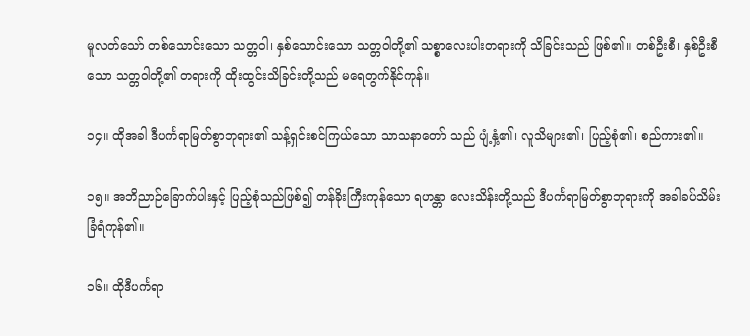မူလတ်သော် တစ်သောင်းသော သတ္တဝါ၊ နှစ်သောင်းသော သတ္တဝါတို့၏ သစ္စာလေးပါးတရားကို သိခြင်းသည် ဖြစ်၏။ တစ်ဦးစီ၊ နှစ်ဦးစီသော သတ္တဝါတို့၏ တရားကို ထိုးထွင်းသိခြင်းတို့သည် မရေတွက်နိုင်ကုန်။

၁၄။ ထိုအခါ ဒီပင်္ကရာမြတ်စွာဘုရား၏ သန့်ရှင်းစင်ကြယ်သော သာသနာတော် သည် ပျံ့နှံ့၏၊ လူသိများ၏၊ ပြည့်စုံ၏၊ စည်ကား၏။

၁၅။ အဘိညာဉ်ခြောက်ပါးနှင့် ပြည့်စုံသည်ဖြစ်၍ တန်ခိုးကြီးကုန်သော ရဟန္တာ လေးသိန်းတို့သည် ဒီပင်္ကရာမြတ်စွာဘုရားကို အခါခပ်သိမ်း ခြံရံကုန်၏။

၁၆။ ထိုဒီပင်္ကရာ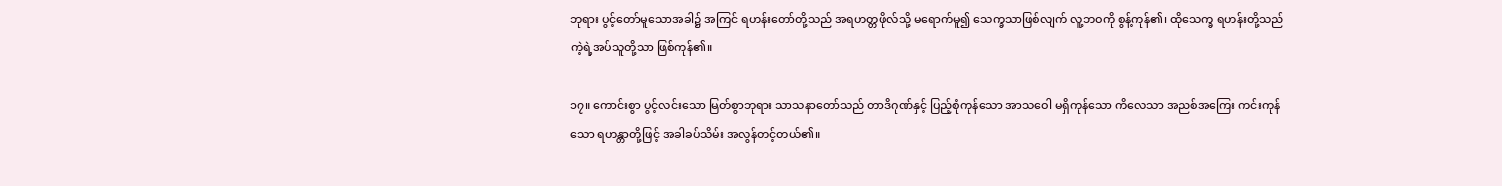ဘုရား ပွင့်တော်မူသောအခါ၌ အကြင် ရဟန်းတော်တို့သည် အရဟတ္တဖိုလ်သို့ မရောက်မူ၍ သေက္ခသာဖြစ်လျက် လူ့ဘဝကို စွန့်ကုန်၏၊ ထိုသေက္ခ ရဟန်းတို့သည် ကဲ့ရဲ့အပ်သူတို့သာ ဖြစ်ကုန်၏။

၁၇။ ကောင်းစွာ ပွင့်လင်းသော မြတ်စွာဘုရား သာသနာတော်သည် တာဒိဂုဏ်နှင့် ပြည့်စုံကုန်သော အာသဝေါ မရှိကုန်သော ကိလေသာ အညစ်အကြေး ကင်းကုန် သော ရဟန္တာတို့ဖြင့် အခါခပ်သိမ်း အလွန်တင့်တယ်၏။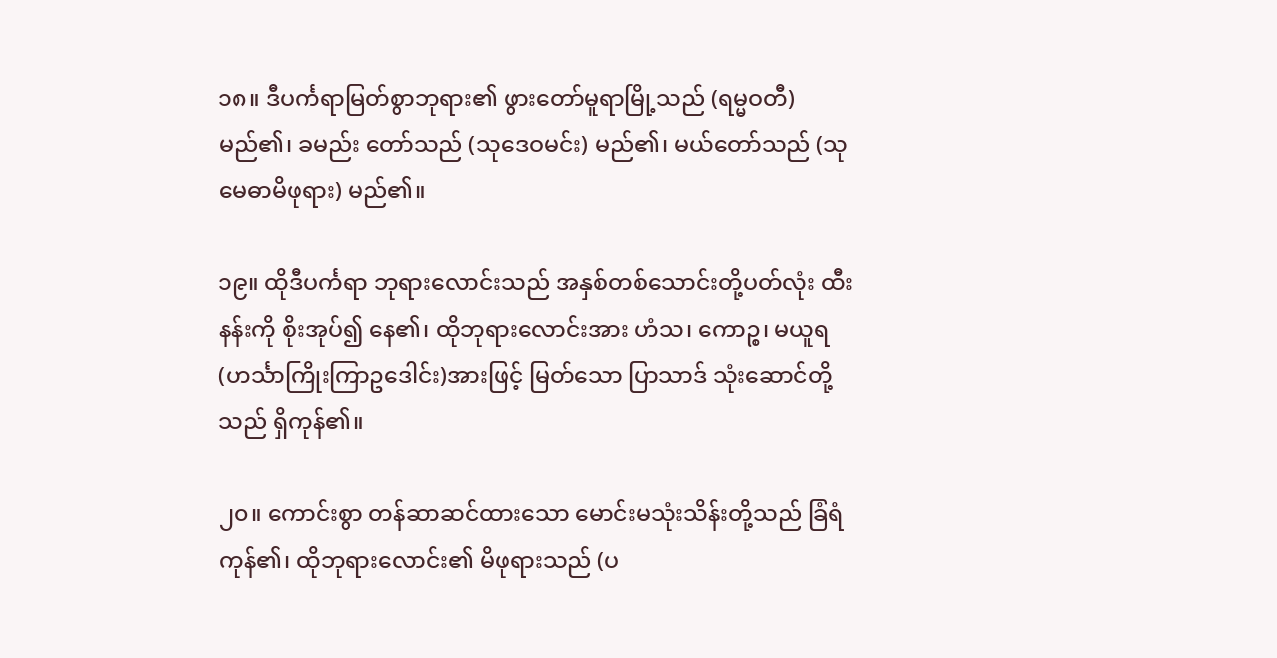၁၈။ ဒီပင်္ကရာမြတ်စွာဘုရား၏ ဖွားတော်မူရာမြို့သည် (ရမ္မဝတီ) မည်၏၊ ခမည်း တော်သည် (သုဒေဝမင်း) မည်၏၊ မယ်တော်သည် (သုမေဓာမိဖုရား) မည်၏။

၁၉။ ထိုဒီပင်္ကရာ ဘုရားလောင်းသည် အနှစ်တစ်သောင်းတို့ပတ်လုံး ထီးနန်းကို စိုးအုပ်၍ နေ၏၊ ထိုဘုရားလောင်းအား ဟံသ၊ ကောဉ္စ၊ မယူရ (ဟင်္သာကြိုးကြာဥဒေါင်း)အားဖြင့် မြတ်သော ပြာသာဒ် သုံးဆောင်တို့သည် ရှိကုန်၏။

၂၀။ ကောင်းစွာ တန်ဆာဆင်ထားသော မောင်းမသုံးသိန်းတို့သည် ခြံရံကုန်၏၊ ထိုဘုရားလောင်း၏ မိဖုရားသည် (ပ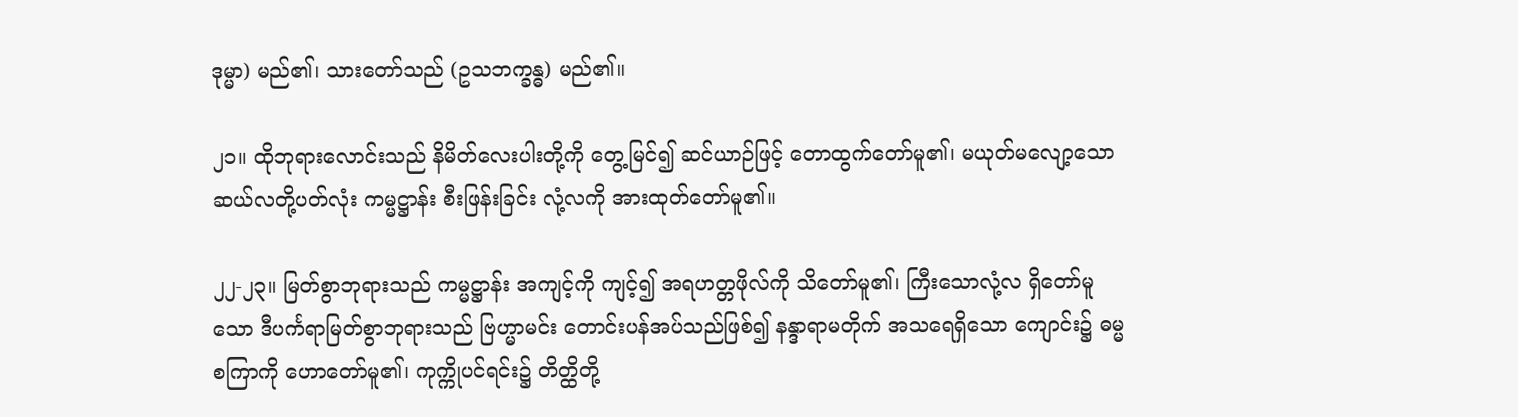ဒုမ္မာ) မည်၏၊ သားတော်သည် (ဥသဘက္ခန္ဓ) မည်၏။

၂၁။ ထိုဘုရားလောင်းသည် နိမိတ်လေးပါးတို့ကို တွေ့မြင်၍ ဆင်ယာဉ်ဖြင့် တောထွက်တော်မူ၏၊ မယုတ်မလျော့သော ဆယ်လတို့ပတ်လုံး ကမ္မဋ္ဌာန်း စီးဖြန်းခြင်း လုံ့လကို အားထုတ်တော်မူ၏။

၂၂-၂၃။ မြတ်စွာဘုရားသည် ကမ္မဋ္ဌာန်း အကျင့်ကို ကျင့်၍ အရဟတ္တဖိုလ်ကို သိတော်မူ၏၊ ကြီးသောလုံ့လ ရှိတော်မူသော ဒီပင်္ကရာမြတ်စွာဘုရားသည် ဗြဟ္မာမင်း တောင်းပန်အပ်သည်ဖြစ်၍ နန္ဒာရာမတိုက် အသရေရှိသော ကျောင်း၌ ဓမ္မစကြာကို ဟောတော်မူ၏၊ ကုက္ကိုပင်ရင်း၌ တိတ္ထိတို့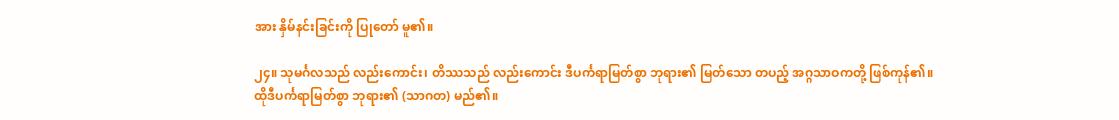အား နှိမ်နင်းခြင်းကို ပြုတော် မူ၏။

၂၄။ သုမင်္ဂလသည် လည်းကောင်း၊ တိဿသည် လည်းကောင်း ဒီပင်္ကရာမြတ်စွာ ဘုရား၏ မြတ်သော တပည့် အဂ္ဂသာဝကတို့ ဖြစ်ကုန်၏။ ထိုဒီပင်္ကရာမြတ်စွာ ဘုရား၏ (သာဂတ) မည်၏။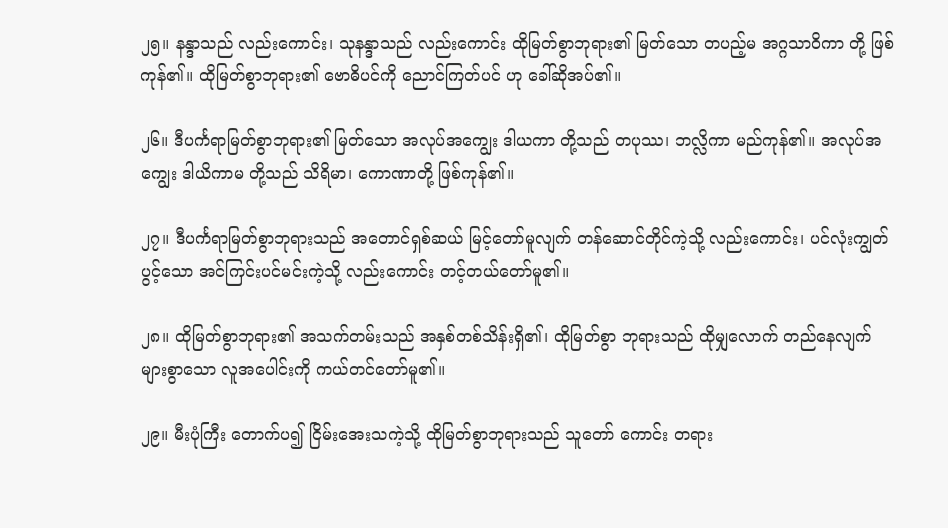၂၅။ နန္ဒာသည် လည်းကောင်း၊ သုနန္ဒာသည် လည်းကောင်း ထိုမြတ်စွာဘုရား၏ မြတ်သော တပည့်မ အဂ္ဂသာဝိကာ တို့ ဖြစ်ကုန်၏။ ထိုမြတ်စွာဘုရား၏ ဗောဓိပင်ကို ညောင်ကြတ်ပင် ဟု ခေါ်ဆိုအပ်၏။

၂၆။ ဒီပင်္ကရာမြတ်စွာဘုရား၏ မြတ်သော အလုပ်အကျွေး ဒါယကာ တို့သည် တပုဿ၊ ဘလ္လိကာ မည်ကုန်၏။ အလုပ်အကျွေး ဒါယိကာမ တို့သည် သိရိမာ၊ ကောဏာတို့ ဖြစ်ကုန်၏။

၂၇။ ဒီပင်္ကရာမြတ်စွာဘုရားသည် အတောင်ရှစ်ဆယ် မြင့်တော်မူလျက် တန်ဆောင်တိုင်ကဲ့သို့ လည်းကောင်း၊ ပင်လုံးကျွတ်ပွင့်သော အင်ကြင်းပင်မင်းကဲ့သို့ လည်းကောင်း တင့်တယ်တော်မူ၏။

၂၈။ ထိုမြတ်စွာဘုရား၏ အသက်တမ်းသည် အနှစ်တစ်သိန်းရှိ၏၊ ထိုမြတ်စွာ ဘုရားသည် ထိုမျှလောက် တည်နေလျက် များစွာသော လူအပေါင်းကို ကယ်တင်တော်မူ၏။

၂၉။ မီးပုံကြီး တောက်ပ၍ ငြိမ်းအေးသကဲ့သို့ ထိုမြတ်စွာဘုရားသည် သူတော် ကောင်း တရား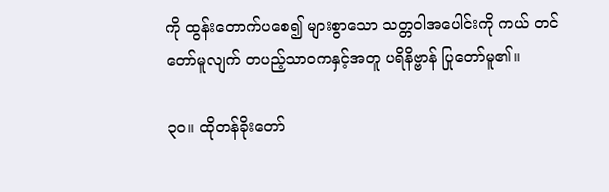ကို ထွန်းတောက်ပစေ၍ များစွာသော သတ္တဝါအပေါင်းကို ကယ် တင်တော်မူလျက် တပည့်သာဝကနှင့်အတူ ပရိနိဗ္ဗာန် ပြုတော်မူ၏။

၃၀။ ထိုတန်ခိုးတော်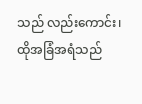သည် လည်းကောင်း၊ ထိုအခြံအရံသည်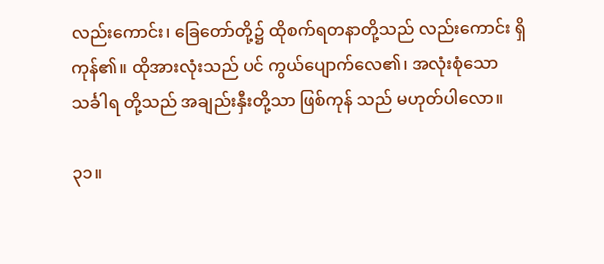လည်းကောင်း၊ ခြေတော်တို့၌ ထိုစက်ရတနာတို့သည် လည်းကောင်း ရှိကုန်၏။ ထိုအားလုံးသည် ပင် ကွယ်ပျောက်လေ၏၊ အလုံးစုံသော သင်္ခါရ တို့သည် အချည်းနှီးတို့သာ ဖြစ်ကုန် သည် မဟုတ်ပါလော။

၃၁။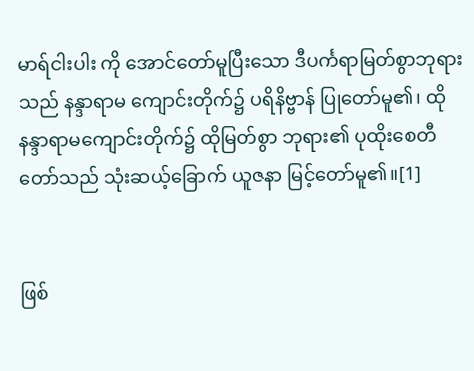မာရ်ငါးပါး ကို အောင်တော်မူပြီးသော ဒီပင်္ကရာမြတ်စွာဘုရားသည် နန္ဒာရာမ ကျောင်းတိုက်၌ ပရိနိဗ္ဗာန် ပြုတော်မူ၏၊ ထိုနန္ဒာရာမကျောင်းတိုက်၌ ထိုမြတ်စွာ ဘုရား၏ ပုထိုးစေတီတော်သည် သုံးဆယ့်ခြောက် ယူဇနာ မြင့်တော်မူ၏။[1]


ဖြစ်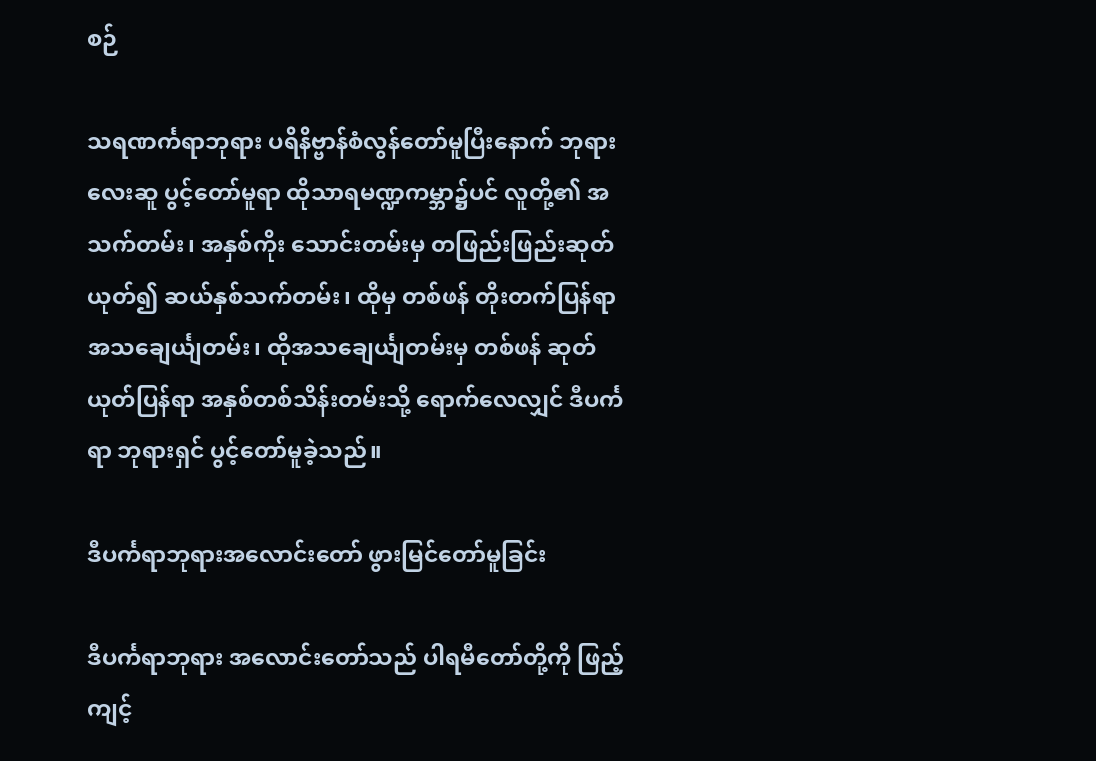စဉ်

သရဏင်္ကရာဘုရား ပရိနိဗ္ဗာန်စံလွန်တော်မူပြီးနောက် ဘုရားလေးဆူ ပွင့်တော်မူရာ ထိုသာရမဏ္ဍကမ္ဘာ၌ပင် လူတို့၏ အသက်တမ်း၊ အနှစ်ကိုး သောင်းတမ်းမှ တဖြည်းဖြည်းဆုတ်ယုတ်၍ ဆယ်နှစ်သက်တမ်း၊ ထိုမှ တစ်ဖန် တိုးတက်ပြန်ရာ အသချေင်္ယျတမ်း၊ ထိုအသချေင်္ယျတမ်းမှ တစ်ဖန် ဆုတ်ယုတ်ပြန်ရာ အနှစ်တစ်သိန်းတမ်းသို့ ရောက်လေလျှင် ဒီပင်္ကရာ ဘုရားရှင် ပွင့်တော်မူခဲ့သည်။

ဒီပင်္ကရာဘုရားအလောင်းတော် ဖွားမြင်တော်မူခြင်း

ဒီပင်္ကရာဘုရား အလောင်းတော်သည် ပါရမီတော်တို့ကို ဖြည့်ကျင့်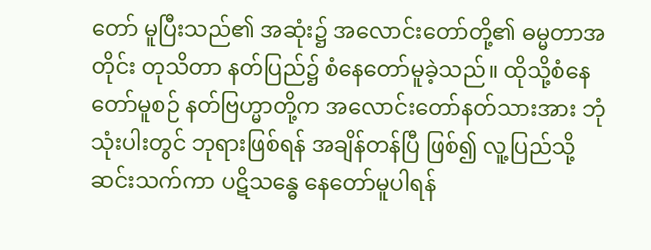တော် မူပြီးသည်၏ အဆုံး၌ အလောင်းတော်တို့၏ ဓမ္မတာအတိုင်း တုသိတာ နတ်ပြည်၌ စံနေတော်မူခဲ့သည်။ ထိုသို့စံနေတော်မူစဉ် နတ်ဗြဟ္မာတို့က အလောင်းတော်နတ်သားအား ဘုံသုံးပါးတွင် ဘုရားဖြစ်ရန် အချိန်တန်ပြီ ဖြစ်၍ လူ့ပြည်သို့ ဆင်းသက်ကာ ပဋိသန္ဓေ နေတော်မူပါရန်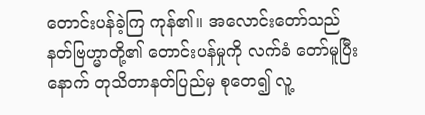တောင်းပန်ခဲ့ကြ ကုန်၏။ အလောင်းတော်သည် နတ်ဗြဟ္မာတို့၏ တောင်းပန်မှုကို လက်ခံ တော်မူပြီးနောက် တုသိတာနတ်ပြည်မှ စုတေ၍ လူ့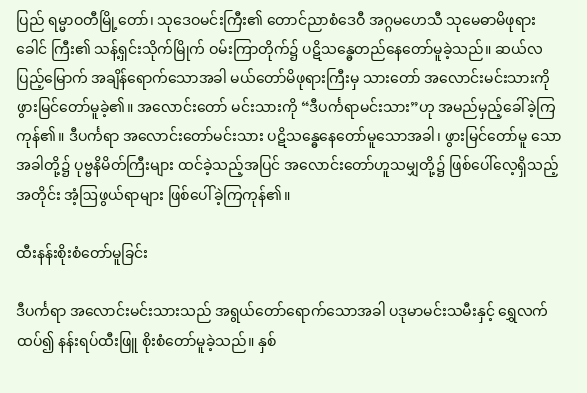ပြည် ရမ္မာဝတီမြို့တော်၊ သုဒေဝမင်းကြီး၏ တောင်ညာစံဒေဝီ အဂ္ဂမဟေသီ သုမေဓာမိဖုရားခေါင် ကြီး၏ သန့်ရှင်းသိုက်မြိုက် ဝမ်းကြာတိုက်၌ ပဋိသန္ဓေတည်နေတော်မူခဲ့သည်။ ဆယ်လပြည့်မြောက် အချိန်ရောက်သောအခါ မယ်တော်မိဖုရားကြီးမှ သားတော် အလောင်းမင်းသားကို ဖွားမြင်တော်မူခဲ့၏။ အလောင်းတော် မင်းသားကို “ဒီပင်္ကရာမင်းသား”ဟု အမည်မှည့်ခေါ်ခဲ့ကြကုန်၏။ ဒီပင်္ကရာ အလောင်းတော်မင်းသား ပဋိသန္ဓေနေတော်မူသောအခါ၊ ဖွားမြင်တော်မူ သောအခါတို့၌ ပုဗ္ဗနိမိတ်ကြီးများ ထင်ခဲ့သည့်အပြင် အလောင်းတော်ဟူသမျှတို့၌ ဖြစ်ပေါ်လေ့ရှိသည့်အတိုင်း အံ့ဩဖွယ်ရာများ ဖြစ်ပေါ်ခဲ့ကြကုန်၏။

ထီးနန်းစိုးစံတော်မူခြင်း

ဒီပင်္ကရာ အလောင်းမင်းသားသည် အရွယ်တော်ရောက်သောအခါ ပဒုမာမင်းသမီးနှင့် ရွှေလက်ထပ်၍ နန်းရပ်ထီးဖြူ စိုးစံတော်မူခဲ့သည်။ နှစ်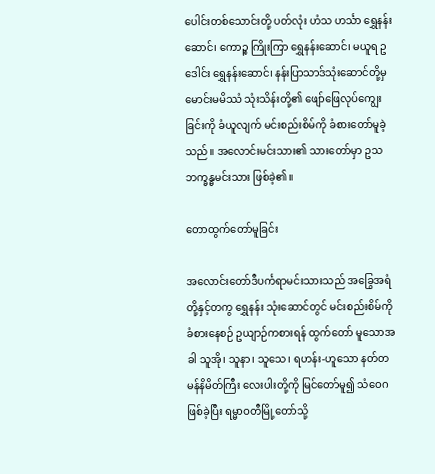ပေါင်းတစ်သောင်းတို့ ပတ်လုံး ဟံသ ဟင်္သာ ရွှေနန်းဆောင်၊ ကောဉ္စ ကြိုးကြာ ရွှေနန်းဆောင်၊ မယူရ ဥဒေါင်း ရွှေနန်းဆောင်၊ နန်းပြာသာဒ်သုံးဆောင်တို့မှ မောင်းမမိဿံ သုံးသိန်းတို့၏ ဖျော်ဖြေလုပ်ကျွေးခြင်းကို ခံယူလျက် မင်းစည်းစိမ်ကို ခံစားတော်မူခဲ့သည်။ အလောင်းမင်းသား၏ သားတော်မှာ ဥသဘက္ခန္ဓမင်းသား ဖြစ်ခဲ့၏။

တောထွက်တော်မူခြင်း

အလောင်းတော်ဒီပင်္ကရာမင်းသားသည် အခြွေအရံတို့နှင့်တကွ ရွှေနန်း သုံးဆောင်တွင် မင်းစည်းစိမ်ကို ခံစားနေစဉ် ဥယျာဉ်ကစားရန် ထွက်တော် မူသောအခါ သူအို၊ သူနာ၊ သူသေ၊ ရဟန်း-ဟူသော နတ်တမန်နိမိတ်ကြီး လေးပါးတို့ကို မြင်တော်မူ၍ သံဝေဂဖြစ်ခဲ့ပြီး ရမ္မာဝတီမြို့တော်သို့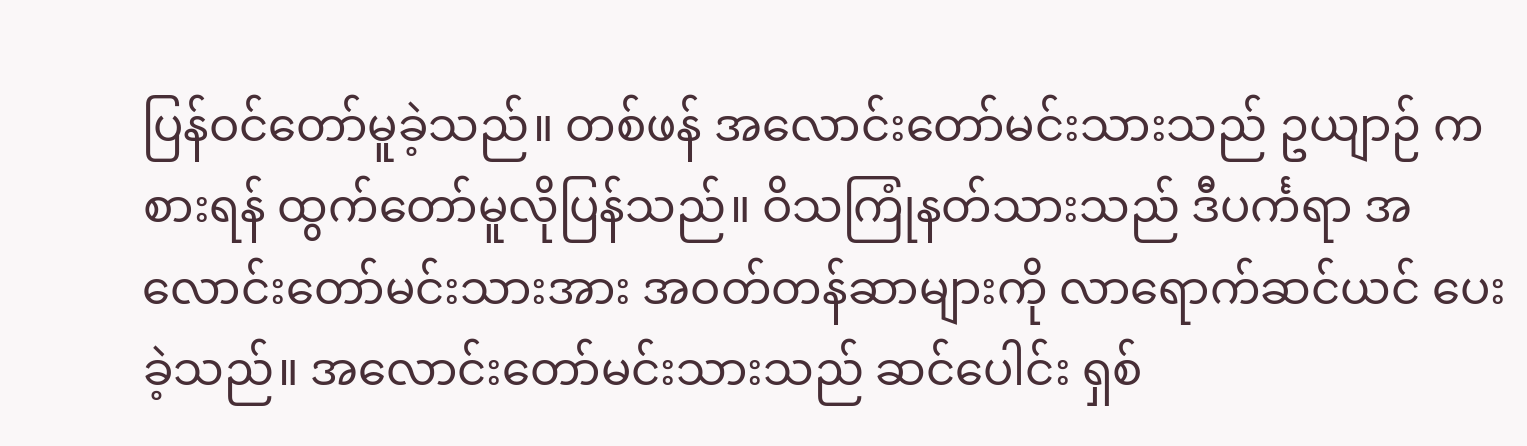ပြန်ဝင်တော်မူခဲ့သည်။ တစ်ဖန် အလောင်းတော်မင်းသားသည် ဥယျာဉ် ကစားရန် ထွက်တော်မူလိုပြန်သည်။ ဝိသကြုံနတ်သားသည် ဒီပင်္ကရာ အလောင်းတော်မင်းသားအား အဝတ်တန်ဆာများကို လာရောက်ဆင်ယင် ပေးခဲ့သည်။ အလောင်းတော်မင်းသားသည် ဆင်ပေါင်း ရှစ်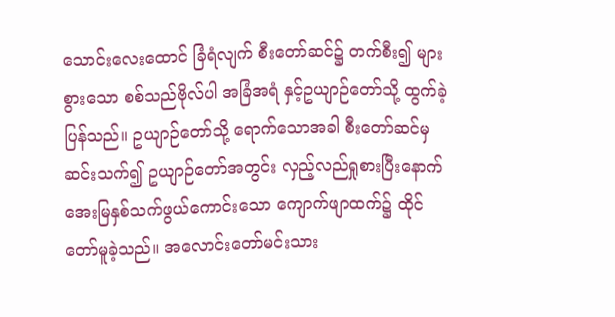သောင်းလေးထောင် ခြံရံလျက် စီးတော်ဆင်၌ တက်စီး၍ များစွားသော စစ်သည်ဗိုလ်ပါ အခြံအရံ နှင့်ဥယျာဉ်တော်သို့ ထွက်ခဲ့ပြန်သည်။ ဥယျာဉ်တော်သို့ ရောက်သောအခါ စီးတော်ဆင်မှ ဆင်းသက်၍ ဥယျာဉ်တော်အတွင်း လှည့်လည်ရှုစားပြီးနောက် အေးမြနှစ်သက်ဖွယ်ကောင်းသော ကျောက်ဖျာထက်၌ ထိုင်တော်မူခဲ့သည်။ အလောင်းတော်မင်းသား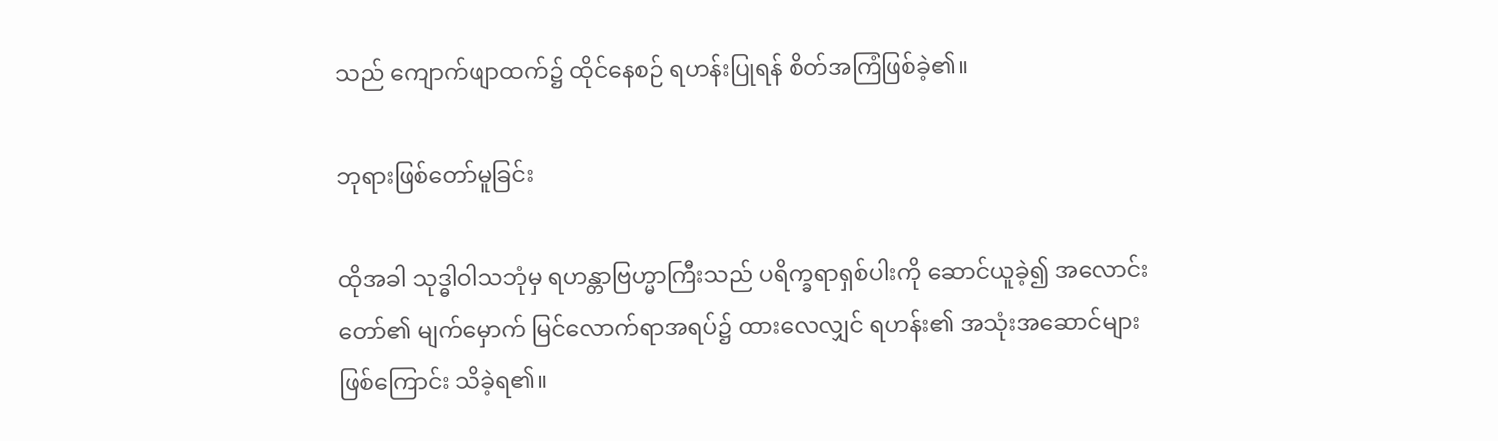သည် ကျောက်ဖျာထက်၌ ထိုင်နေစဉ် ရဟန်းပြုရန် စိတ်အကြံဖြစ်ခဲ့၏။

ဘုရားဖြစ်တော်မူခြင်း

ထိုအခါ သုဒ္ဓါဝါသဘုံမှ ရဟန္တာဗြဟ္မာကြီးသည် ပရိက္ခရာရှစ်ပါးကို ဆောင်ယူခဲ့၍ အလောင်းတော်၏ မျက်မှောက် မြင်လောက်ရာအရပ်၌ ထားလေလျှင် ရဟန်း၏ အသုံးအဆောင်များဖြစ်ကြောင်း သိခဲ့ရ၏။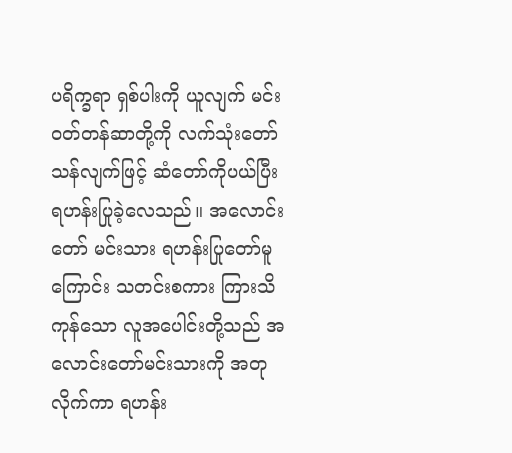ပရိက္ခရာ ရှစ်ပါးကို ယူလျက် မင်းဝတ်တန်ဆာတို့ကို လက်သုံးတော် သန်လျက်ဖြင့် ဆံတော်ကိုပယ်ပြီး ရဟန်းပြုခဲ့လေသည်။ အလောင်းတော် မင်းသား ရဟန်းပြုတော်မူကြောင်း သတင်းစကား ကြားသိကုန်သော လူအပေါင်းတို့သည် အလောင်းတော်မင်းသားကို အတုလိုက်ကာ ရဟန်း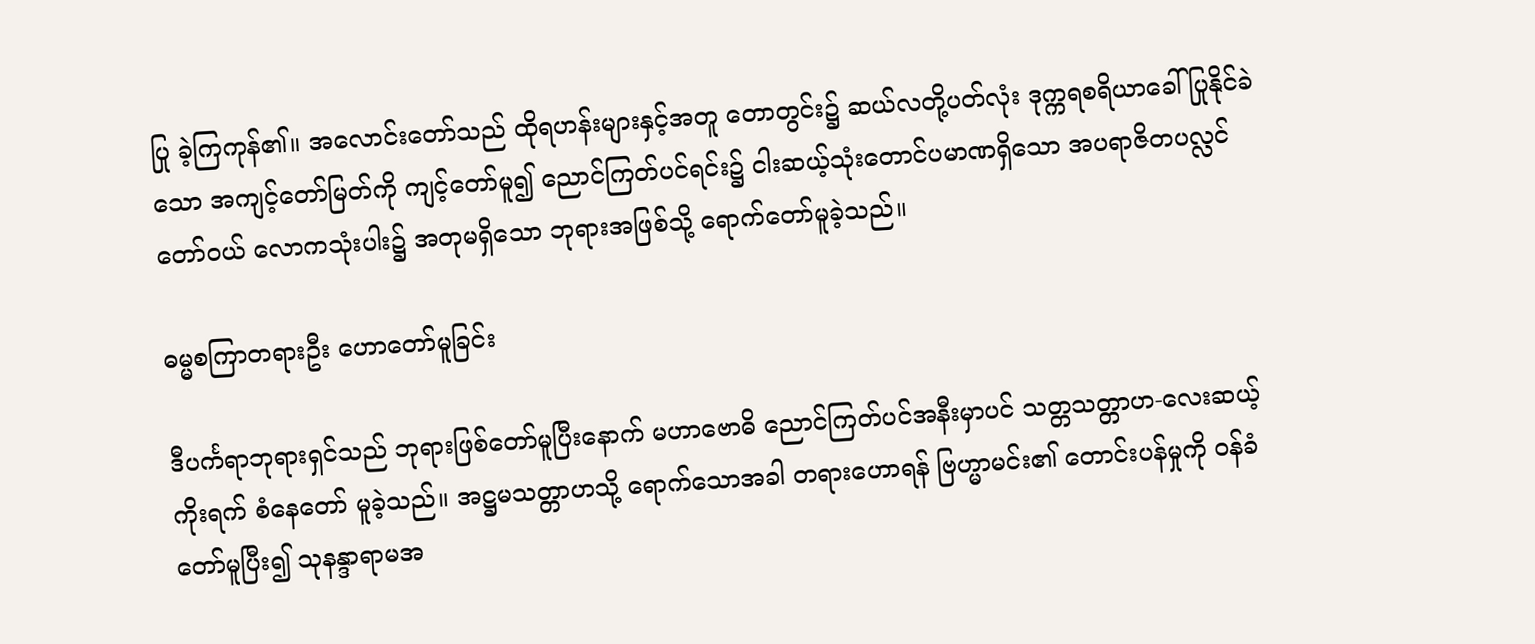ပြု ခဲ့ကြကုန်၏။ အလောင်းတော်သည် ထိုရဟန်းများနှင့်အတူ တောတွင်း၌ ဆယ်လတို့ပတ်လုံး ဒုက္ကရစရိယာခေါ် ပြုနိုင်ခဲသော အကျင့်တော်မြတ်ကို ကျင့်တော်မူ၍ ညောင်ကြတ်ပင်ရင်း၌ ငါးဆယ့်သုံးတောင်ပမာဏရှိသော အပရာဇိတပလ္လင်တော်ဝယ် လောကသုံးပါး၌ အတုမရှိသော ဘုရားအဖြစ်သို့ ရောက်တော်မူခဲ့သည်။

ဓမ္မစကြာတရားဦး ဟောတော်မူခြင်း

ဒီပင်္ကရာဘုရားရှင်သည် ဘုရားဖြစ်တော်မူပြီးနောက် မဟာဗောဓိ ညောင်ကြတ်ပင်အနီးမှာပင် သတ္တသတ္တာဟ-လေးဆယ့်ကိုးရက် စံနေတော် မူခဲ့သည်။ အဋ္ဌမသတ္တာဟသို့ ရောက်သောအခါ တရားဟောရန် ဗြဟ္မာမင်း၏ တောင်းပန်မှုကို ဝန်ခံတော်မူပြီး၍ သုနန္ဒာရာမအ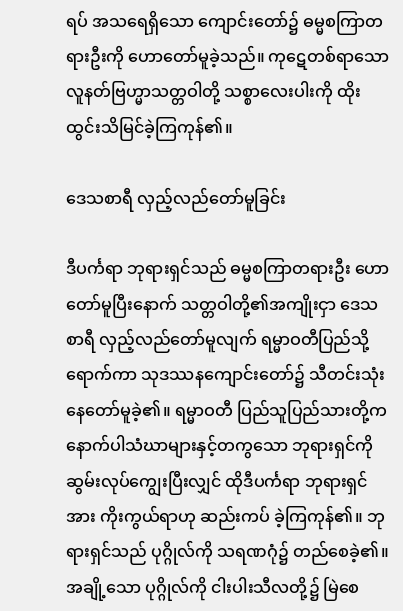ရပ် အသရေရှိသော ကျောင်းတော်၌ ဓမ္မစကြာတရားဦးကို ဟောတော်မူခဲ့သည်။ ကုဋေတစ်ရာသော လူနတ်ဗြဟ္မာသတ္တဝါတို့ သစ္စာလေးပါးကို ထိုးထွင်းသိမြင်ခဲ့ကြကုန်၏။

ဒေသစာရီ လှည့်လည်တော်မူခြင်း

ဒီပင်္ကရာ ဘုရားရှင်သည် ဓမ္မစကြာတရားဦး ဟောတော်မူပြီးနောက် သတ္တဝါတို့၏အကျိုးငှာ ဒေသစာရီ လှည့်လည်တော်မူလျက် ရမ္မာဝတီပြည်သို့ ရောက်ကာ သုဒဿနကျောင်းတော်၌ သီတင်းသုံးနေတော်မူခဲ့၏။ ရမ္မာဝတီ ပြည်သူပြည်သားတို့က နောက်ပါသံဃာများနှင့်တကွသော ဘုရားရှင်ကို ဆွမ်းလုပ်ကျွေးပြီးလျှင် ထိုဒီပင်္ကရာ ဘုရားရှင်အား ကိုးကွယ်ရာဟု ဆည်းကပ် ခဲ့ကြကုန်၏။ ဘုရားရှင်သည် ပုဂ္ဂိုလ်ကို သရဏဂုံ၌ တည်စေခဲ့၏။ အချို့သော ပုဂ္ဂိုလ်ကို ငါးပါးသီလတို့၌ မြဲစေ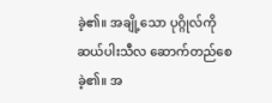ခဲ့၏။ အချို့သော ပုဂ္ဂိုလ်ကို ဆယ်ပါးသီလ ဆောက်တည်စေခဲ့၏။ အ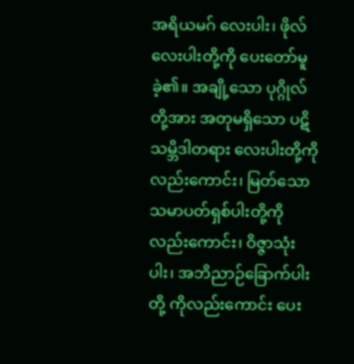အရိယမဂ် လေးပါး၊ ဖိုလ်လေးပါးတို့ကို ပေးတော်မူခဲ့၏။ အချို့သော ပုဂ္ဂိုလ်တို့အား အတုမရှိသော ပဋိသမ္ဘိဒါတရား လေးပါးတို့ကိုလည်းကောင်း၊ မြတ်သော သမာပတ်ရှစ်ပါးတို့ကိုလည်းကောင်း၊ ဝိဇ္ဇာသုံးပါး၊ အဘိညာဉ်ခြောက်ပါးတို့ ကိုလည်းကောင်း ပေး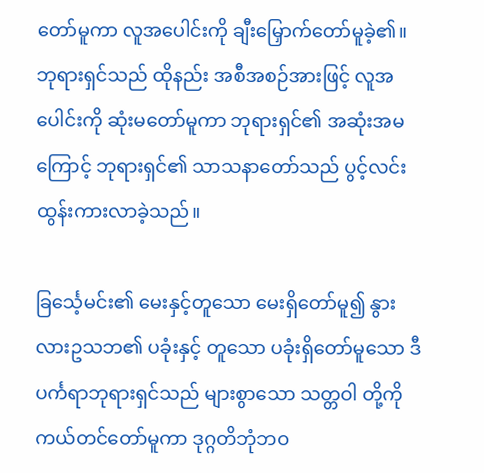တော်မူကာ လူအပေါင်းကို ချီးမြှောက်တော်မူခဲ့၏။ ဘုရားရှင်သည် ထိုနည်း အစီအစဉ်အားဖြင့် လူအပေါင်းကို ဆုံးမတော်မူကာ ဘုရားရှင်၏ အဆုံးအမကြောင့် ဘုရားရှင်၏ သာသနာတော်သည် ပွင့်လင်း ထွန်းကားလာခဲ့သည်။

ခြင်္သေ့မင်း၏ မေးနှင့်တူသော မေးရှိတော်မူ၍ နွားလားဥသဘ၏ ပခုံးနှင့် တူသော ပခုံးရှိတော်မူသော ဒီပင်္ကရာဘုရားရှင်သည် များစွာသော သတ္တဝါ တို့ကို ကယ်တင်တော်မူကာ ဒုဂ္ဂတိဘုံဘဝ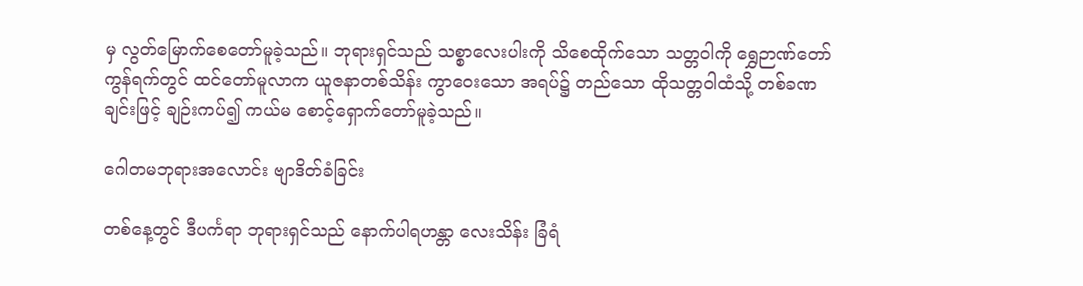မှ လွတ်မြောက်စေတော်မူခဲ့သည်။ ဘုရားရှင်သည် သစ္စာလေးပါးကို သိစေထိုက်သော သတ္တဝါကို ရွှေဉာဏ်တော် ကွန်ရက်တွင် ထင်တော်မူလာက ယူဇနာတစ်သိန်း ကွာဝေးသော အရပ်၌ တည်သော ထိုသတ္တဝါထံသို့ တစ်ခဏချင်းဖြင့် ချဉ်းကပ်၍ ကယ်မ စောင့်ရှောက်တော်မူခဲ့သည်။

ဂေါတမဘုရားအလောင်း ဗျာဒိတ်ခံခြင်း

တစ်နေ့တွင် ဒီပင်္ကရာ ဘုရားရှင်သည် နောက်ပါရဟန္တာ လေးသိန်း ခြံရံ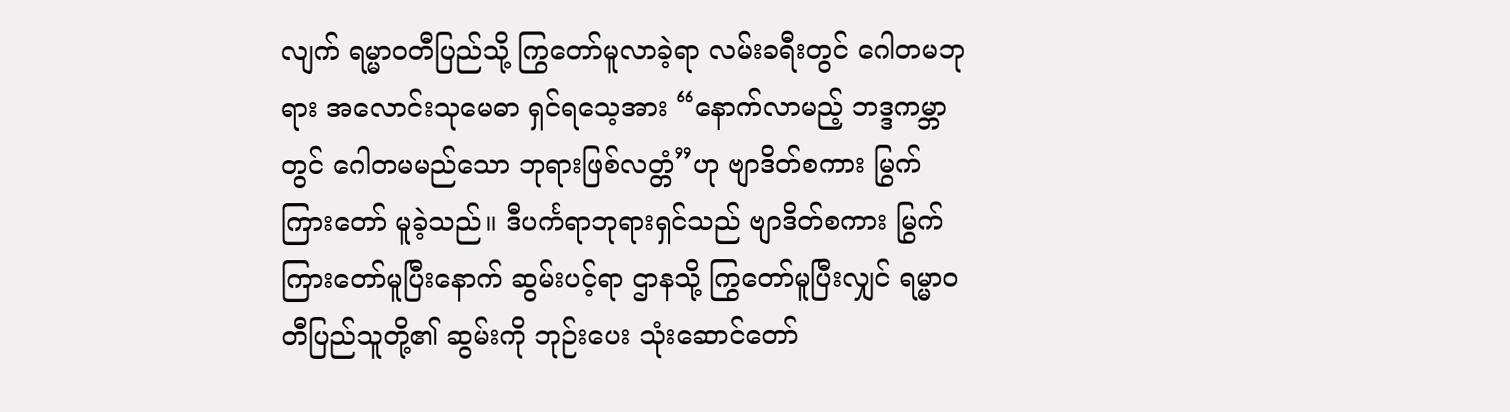လျက် ရမ္မာဝတီပြည်သို့ ကြွတော်မူလာခဲ့ရာ လမ်းခရီးတွင် ဂေါတမဘုရား အလောင်းသုမေဓာ ရှင်ရသေ့အား “နောက်လာမည့် ဘဒ္ဒကမ္ဘာတွင် ဂေါတမမည်သော ဘုရားဖြစ်လတ္တံ”ဟု ဗျာဒိတ်စကား မြွက်ကြားတော် မူခဲ့သည်။ ဒီပင်္ကရာဘုရားရှင်သည် ဗျာဒိတ်စကား မြွက်ကြားတော်မူပြီးနောက် ဆွမ်းပင့်ရာ ဌာနသို့ ကြွတော်မူပြီးလျှင် ရမ္မာဝတီပြည်သူတို့၏ ဆွမ်းကို ဘုဉ်းပေး သုံးဆောင်တော်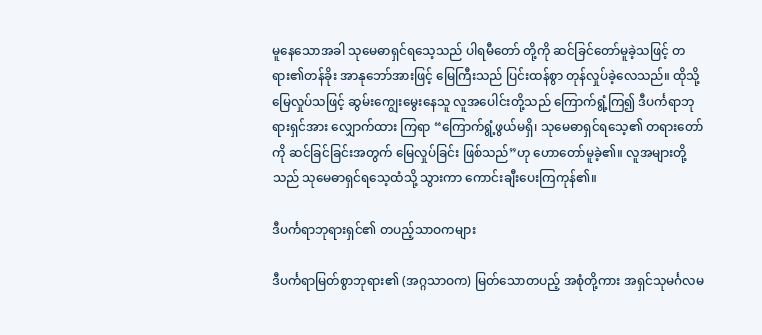မူနေသောအခါ သုမေဓာရှင်ရသေ့သည် ပါရမီတော် တို့ကို ဆင်ခြင်တော်မူခဲ့သဖြင့် တရား၏တန်ခိုး အာနုဘော်အားဖြင့် မြေကြီးသည် ပြင်းထန်စွာ တုန်လှုပ်ခဲ့လေသည်။ ထိုသို့မြေလှုပ်သဖြင့် ဆွမ်းကျွေးမွေးနေသူ လူအပေါင်းတို့သည် ကြောက်ရွံ့ကြ၍ ဒီပင်္ကရာဘုရားရှင်အား လျှောက်ထား ကြရာ “ကြောက်ရွံ့ဖွယ်မရှိ၊ သုမေဓာရှင်ရသေ့၏ တရားတော်ကို ဆင်ခြင်ခြင်းအတွက် မြေလှုပ်ခြင်း ဖြစ်သည်”ဟု ဟောတော်မူခဲ့၏။ လူအများတို့သည် သုမေဓာရှင်ရသေ့ထံသို့ သွားကာ ကောင်းချီးပေးကြကုန်၏။

ဒီပင်္ကရာဘုရားရှင်၏ တပည့်သာဝကများ

ဒီပင်္ကရာမြတ်စွာဘုရား၏ (အဂ္ဂသာဝက) မြတ်သောတပည့် အစုံတို့ကား အရှင်သုမင်္ဂလမ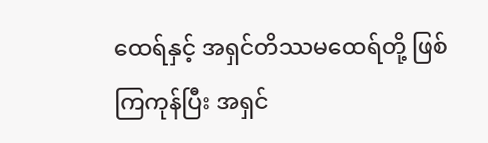ထေရ်နှင့် အရှင်တိဿမထေရ်တို့ ဖြစ်ကြကုန်ပြီး အရှင်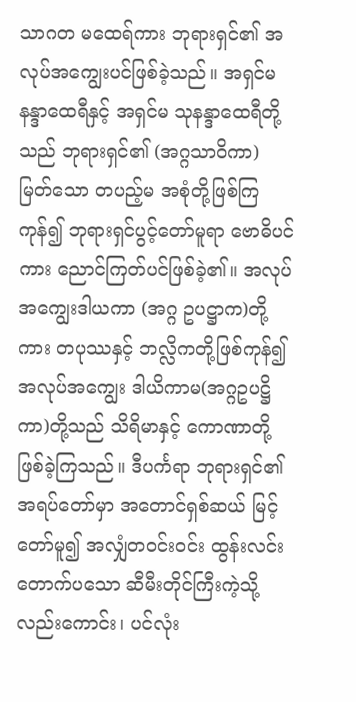သာဂတ မထေရ်ကား ဘုရားရှင်၏ အလုပ်အကျွေးပင်ဖြစ်ခဲ့သည်။ အရှင်မ နန္ဒာထေရီနှင့် အရှင်မ သုနန္ဒာထေရီတို့သည် ဘုရားရှင်၏ (အဂ္ဂသာဝိကာ) မြတ်သော တပည့်မ အစုံတို့ဖြစ်ကြကုန်၍ ဘုရားရှင်ပွင့်တော်မူရာ ဗောဓိပင်ကား ညောင်ကြတ်ပင်ဖြစ်ခဲ့၏။ အလုပ်အကျွေးဒါယကာ (အဂ္ဂ ဥပဋ္ဌာက)တို့ကား တပုဿနှင့် ဘလ္လိကတို့ဖြစ်ကုန်၍ အလုပ်အကျွေး ဒါယိကာမ(အဂ္ဂဥပဋ္ဌိကာ)တို့သည် သိရိမာနှင့် ကောဏာတို့ ဖြစ်ခဲ့ကြသည်။ ဒီပင်္ကရာ ဘုရားရှင်၏ အရပ်တော်မှာ အတောင်ရှစ်ဆယ် မြင့်တော်မူ၍ အလျှံတဝင်းဝင်း ထွန်းလင်းတောက်ပသော ဆီမီးတိုင်ကြီးကဲ့သို့ လည်းကောင်း၊ ပင်လုံး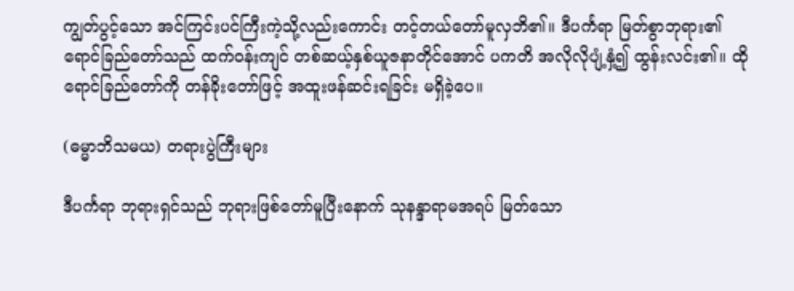ကျွတ်ပွင့်သော အင်ကြင်းပင်ကြီးကဲ့သို့လည်းကောင်း တင့်တယ်တော်မူလှဘိ၏။ ဒီပင်္ကရာ မြတ်စွာဘုရား၏ ရောင်ခြည်တော်သည် ထက်ဝန်းကျင် တစ်ဆယ့်နှစ်ယူဇနာတိုင်အောင် ပကတိ အလိုလိုပျံ့နှံ့၍ ထွန်းလင်း၏။ ထိုရောင်ခြည်တော်ကို တန်ခိုးတော်ဖြင့် အထူးဖန်ဆင်းရခြင်း မရှိခဲ့ပေ။

(ဓမ္မာဘိသမယ) တရားပွဲကြီးများ

ဒီပင်္ကရာ ဘုရားရှင်သည် ဘုရားဖြစ်တော်မူပြီးနောက် သုနန္ဒာရာမအရပ် မြတ်သော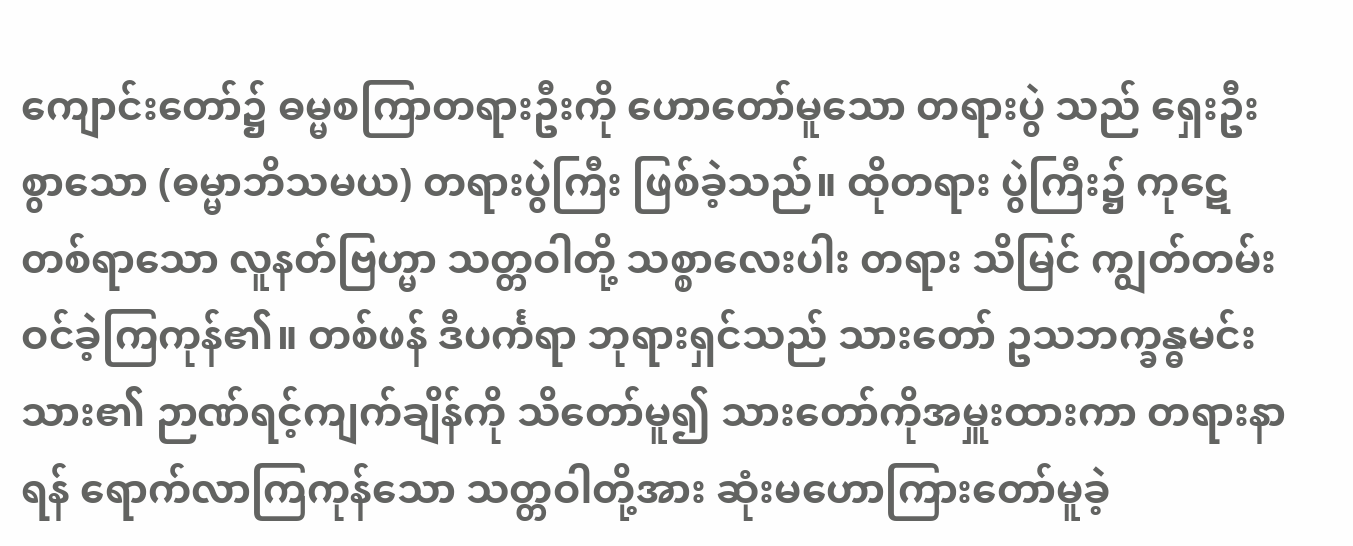ကျောင်းတော်၌ ဓမ္မစကြာတရားဦးကို ဟောတော်မူသော တရားပွဲ သည် ရှေးဦးစွာသော (ဓမ္မာဘိသမယ) တရားပွဲကြီး ဖြစ်ခဲ့သည်။ ထိုတရား ပွဲကြီး၌ ကုဋေတစ်ရာသော လူနတ်ဗြဟ္မာ သတ္တဝါတို့ သစ္စာလေးပါး တရား သိမြင် ကျွတ်တမ်းဝင်ခဲ့ကြကုန်၏။ တစ်ဖန် ဒီပင်္ကရာ ဘုရားရှင်သည် သားတော် ဥသဘက္ခန္ဓမင်းသား၏ ဉာဏ်ရင့်ကျက်ချိန်ကို သိတော်မူ၍ သားတော်ကိုအမှူးထားကာ တရားနာရန် ရောက်လာကြကုန်သော သတ္တဝါတို့အား ဆုံးမဟောကြားတော်မူခဲ့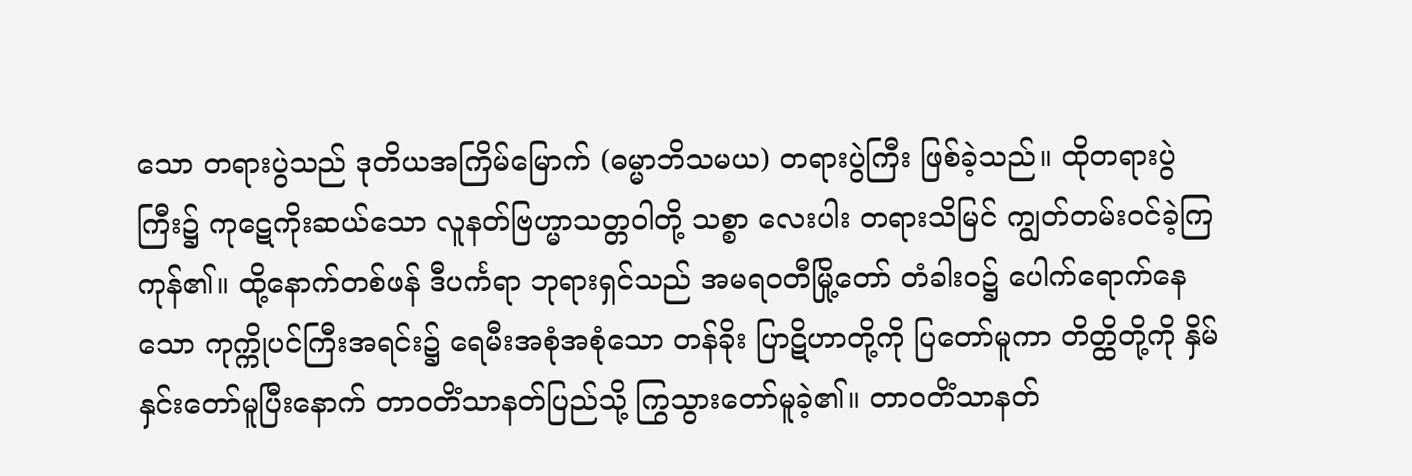သော တရားပွဲသည် ဒုတိယအကြိမ်မြောက် (ဓမ္မာဘိသမယ) တရားပွဲကြီး ဖြစ်ခဲ့သည်။ ထိုတရားပွဲကြီး၌ ကုဋေကိုးဆယ်သော လူနတ်ဗြဟ္မာသတ္တဝါတို့ သစ္စာ လေးပါး တရားသိမြင် ကျွတ်တမ်းဝင်ခဲ့ကြကုန်၏။ ထို့နောက်တစ်ဖန် ဒီပင်္ကရာ ဘုရားရှင်သည် အမရဝတီမြို့တော် တံခါးဝ၌ ပေါက်ရောက်နေသော ကုက္ကိုပင်ကြီးအရင်း၌ ရေမီးအစုံအစုံသော တန်ခိုး ပြာဋိဟာတို့ကို ပြတော်မူကာ တိတ္ထိတို့ကို နှိမ်နှင်းတော်မူပြီးနောက် တာဝတိံသာနတ်ပြည်သို့ ကြွသွားတော်မူခဲ့၏။ တာဝတိံသာနတ်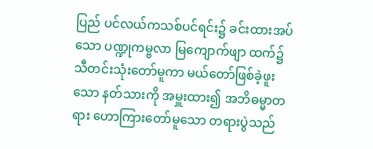ပြည် ပင်လယ်ကသစ်ပင်ရင်း၌ ခင်းထားအပ်သော ပဏ္ဍုကမ္ဗလာ မြကျောက်ဖျာ ထက်၌ သီတင်းသုံးတော်မူကာ မယ်တော်ဖြစ်ခဲ့ဖူးသော နတ်သားကို အမှူးထား၍ အဘိဓမ္မာတရား ဟောကြားတော်မူသော တရားပွဲသည်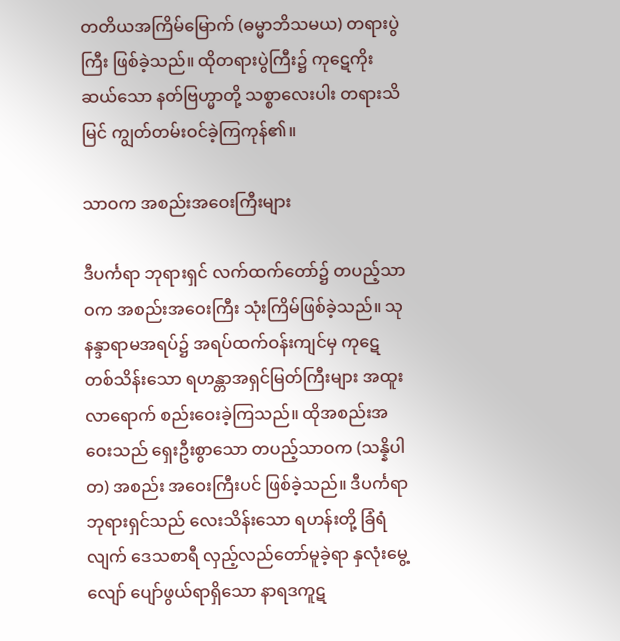တတိယအကြိမ်မြောက် (ဓမ္မာဘိသမယ) တရားပွဲကြီး ဖြစ်ခဲ့သည်။ ထိုတရားပွဲကြီး၌ ကုဋေကိုးဆယ်သော နတ်ဗြဟ္မာတို့ သစ္စာလေးပါး တရားသိမြင် ကျွတ်တမ်းဝင်ခဲ့ကြကုန်၏။

သာဝက အစည်းအဝေးကြီးများ

ဒီပင်္ကရာ ဘုရားရှင် လက်ထက်တော်၌ တပည့်သာဝက အစည်းအဝေးကြီး သုံးကြိမ်ဖြစ်ခဲ့သည်။ သုနန္ဒာရာမအရပ်၌ အရပ်ထက်ဝန်းကျင်မှ ကုဋေ တစ်သိန်းသော ရဟန္တာအရှင်မြတ်ကြီးများ အထူးလာရောက် စည်းဝေးခဲ့ကြသည်။ ထိုအစည်းအဝေးသည် ရှေးဦးစွာသော တပည့်သာဝက (သန္နိပါတ) အစည်း အဝေးကြီးပင် ဖြစ်ခဲ့သည်။ ဒီပင်္ကရာ ဘုရားရှင်သည် လေးသိန်းသော ရဟန်းတို့ ခြံရံလျက် ဒေသစာရီ လှည့်လည်တော်မူခဲ့ရာ နှလုံးမွေ့လျော် ပျော်ဖွယ်ရာရှိသော နာရဒကူဋ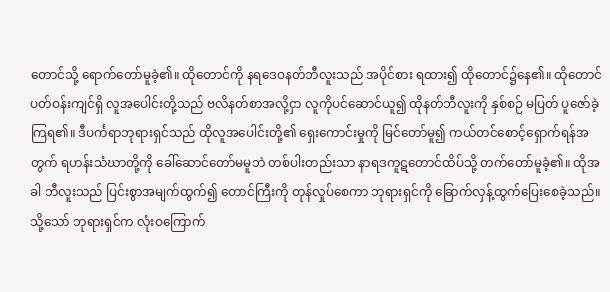တောင်သို့ ရောက်တော်မူခဲ့၏။ ထိုတောင်ကို နရဒေဝနတ်ဘီလူးသည် အပိုင်စား ရထား၍ ထိုတောင်၌နေ၏။ ထိုတောင်ပတ်ဝန်းကျင်ရှိ လူအပေါင်းတို့သည် ဗလိနတ်စာအလို့ငှာ လူကိုပင်ဆောင်ယူ၍ ထိုနတ်ဘီလူးကို နှစ်စဉ် မပြတ် ပူဇော်ခဲ့ကြရ၏။ ဒီပင်္ကရာဘုရားရှင်သည် ထိုလူအပေါင်းတို့၏ ရှေးကောင်းမှုကို မြင်တော်မူ၍ ကယ်တင်စောင့်ရှောက်ရန်အတွက် ရဟန်းသံဃာတို့ကို ခေါ်ဆောင်တော်မမူဘဲ တစ်ပါးတည်းသာ နာရဒကူဋတောင်ထိပ်သို့ တက်တော်မူခဲ့၏။ ထိုအခါ ဘီလူးသည် ပြင်းစွာအမျက်ထွက်၍ တောင်ကြီးကို တုန်လှုပ်စေကာ ဘုရားရှင်ကို ခြောက်လှန့်ထွက်ပြေးစေခဲ့သည်။ သို့သော် ဘုရားရှင်က လုံးဝကြောက်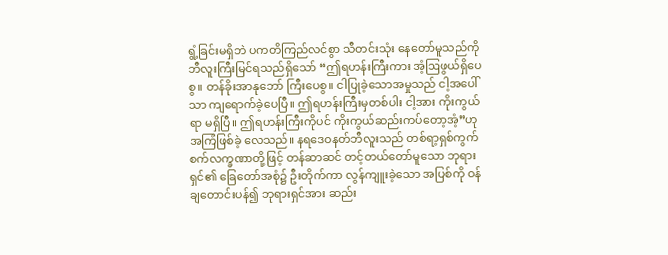ရွံ့ခြင်းမရှိဘဲ ပကတိကြည်လင်စွာ သီတင်းသုံး နေတော်မူသည်ကို ဘီလူးကြီးမြင်ရသည်ရှိသော် “ဤရဟန်းကြီးကား အံ့ဩဖွယ်ရှိပေစွ။ တန်ခိုးအာနုဘော် ကြီးပေစွ။ ငါပြုခဲ့သောအမှုသည် ငါ့အပေါ်သာ ကျရောက်ခဲ့ပေပြီ။ ဤရဟန်းကြီးမှတစ်ပါး ငါ့အား ကိုးကွယ်ရာ မရှိပြီ။ ဤရဟန်းကြီးကိုပင် ကိုးကွယ်ဆည်းကပ်တော့အံ့”ဟု အကြံဖြစ်ခဲ့ လေသည်။ နရဒေဝနတ်ဘီလူးသည် တစ်ရာ့ရှစ်ကွက် စက်လက္ခဏာတို့ဖြင့် တန်ဆာဆင် တင့်တယ်တော်မူသော ဘုရားရှင်၏ ခြေတော်အစုံ၌ ဦးတိုက်ကာ လွန်ကျူးခဲ့သော အပြစ်ကို ဝန်ချတောင်းပန်၍ ဘုရားရှင်အား ဆည်း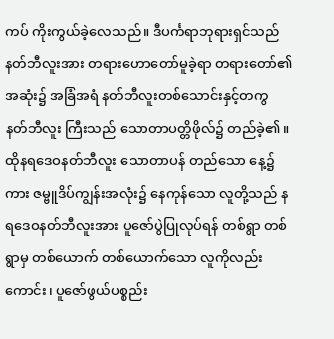ကပ် ကိုးကွယ်ခဲ့လေသည်။ ဒီပင်္ကရာဘုရားရှင်သည် နတ်ဘီလူးအား တရားဟောတော်မူခဲ့ရာ တရားတော်၏အဆုံး၌ အခြံအရံ နတ်ဘီလူးတစ်သောင်းနှင့်တကွ နတ်ဘီလူး ကြီးသည် သောတာပတ္တိဖိုလ်၌ တည်ခဲ့၏။ ထိုနရဒေဝနတ်ဘီလူး သောတာပန် တည်သော နေ့၌ကား ဇမ္ဗူဒိပ်ကျွန်းအလုံး၌ နေကုန်သော လူတို့သည် နရဒေဝနတ်ဘီလူးအား ပူဇော်ပွဲပြုလုပ်ရန် တစ်ရွာ တစ်ရွာမှ တစ်ယောက် တစ်ယောက်သော လူကိုလည်းကောင်း၊ ပူဇော်ဖွယ်ပစ္စည်း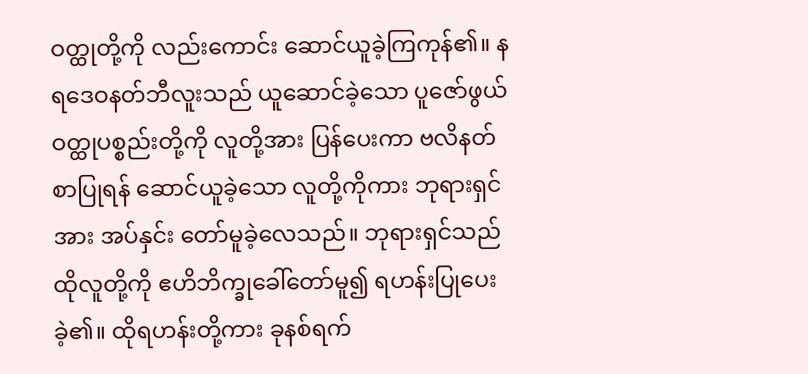ဝတ္ထုတို့ကို လည်းကောင်း ဆောင်ယူခဲ့ကြကုန်၏။ နရဒေဝနတ်ဘီလူးသည် ယူဆောင်ခဲ့သော ပူဇော်ဖွယ်ဝတ္ထုပစ္စည်းတို့ကို လူတို့အား ပြန်ပေးကာ ဗလိနတ်စာပြုရန် ဆောင်ယူခဲ့သော လူတို့ကိုကား ဘုရားရှင်အား အပ်နှင်း တော်မူခဲ့လေသည်။ ဘုရားရှင်သည် ထိုလူတို့ကို ဧဟိဘိက္ခုခေါ်တော်မူ၍ ရဟန်းပြုပေးခဲ့၏။ ထိုရဟန်းတို့ကား ခုနစ်ရက်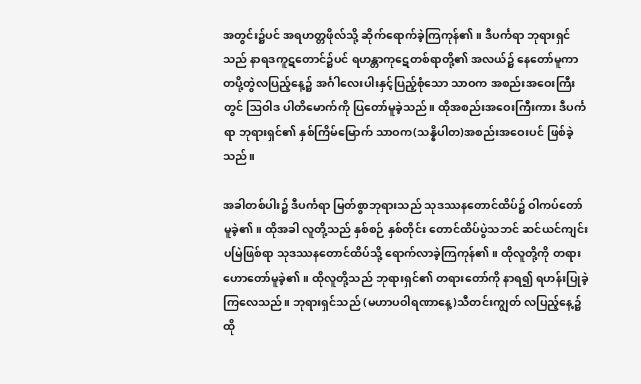အတွင်း၌ပင် အရဟတ္တဖိုလ်သို့ ဆိုက်ရောက်ခဲ့ကြကုန်၏။ ဒီပင်္ကရာ ဘုရားရှင်သည် နာရဒကူဋတောင်၌ပင် ရဟန္တာကုဋေတစ်ရာတို့၏ အလယ်၌ နေတော်မူကာ တပို့တွဲလပြည့်နေ့၌ အင်္ဂါလေးပါးနှင့်ပြည့်စုံသော သာဝက အစည်းအဝေးကြီးတွင် ဩဝါဒ ပါတိမောက်ကို ပြတော်မူခဲ့သည်။ ထိုအစည်းအဝေးကြီးကား ဒီပင်္ကရာ ဘုရားရှင်၏ နှစ်ကြိမ်မြောက် သာဝက(သန္နိပါတ)အစည်းအဝေးပင် ဖြစ်ခဲ့သည်။

အခါတစ်ပါး၌ ဒီပင်္ကရာ မြတ်စွာဘုရားသည် သုဒဿနတောင်ထိပ်၌ ဝါကပ်တော်မူခဲ့၏။ ထိုအခါ လူတို့သည် နှစ်စဉ် နှစ်တိုင်း တောင်ထိပ်ပွဲသဘင် ဆင်ယင်ကျင်းပမြဲဖြစ်ရာ သုဒဿနတောင်ထိပ်သို့ ရောက်လာခဲ့ကြကုန်၏။ ထိုလူတို့ကို တရားဟောတော်မူခဲ့၏။ ထိုလူတို့သည် ဘုရားရှင်၏ တရားတော်ကို နာရ၍ ရဟန်းပြုခဲ့ကြလေသည်။ ဘုရားရှင်သည် (မဟာပဝါရဏာနေ့)သီတင်းကျွတ် လပြည့်နေ့၌ ထို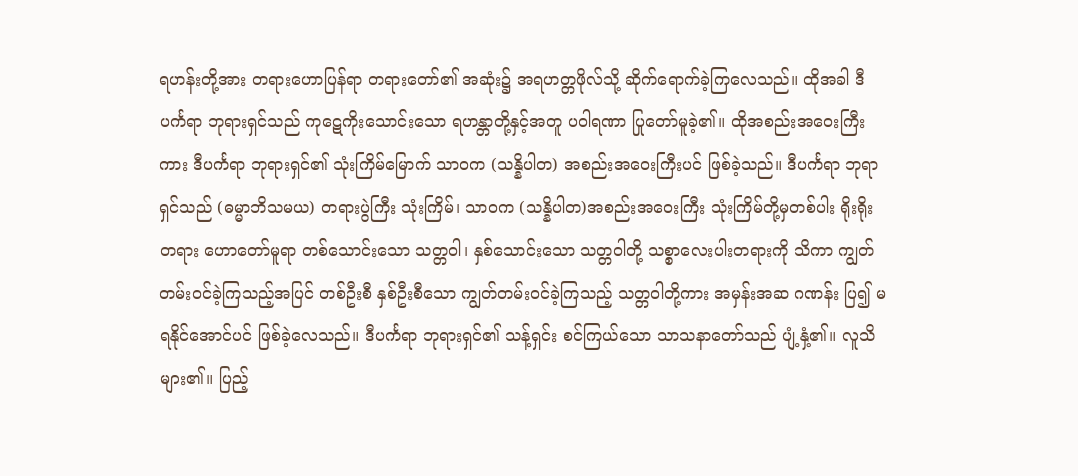ရဟန်းတို့အား တရားဟောပြန်ရာ တရားတော်၏ အဆုံး၌ အရဟတ္တဖိုလ်သို့ ဆိုက်ရောက်ခဲ့ကြလေသည်။ ထိုအခါ ဒီပင်္ကရာ ဘုရားရှင်သည် ကုဋေကိုးသောင်းသော ရဟန္တာတို့နှင့်အတူ ပဝါရဏာ ပြုတော်မူခဲ့၏။ ထိုအစည်းအဝေးကြီးကား ဒီပင်္ကရာ ဘုရားရှင်၏ သုံးကြိမ်မြောက် သာဝက (သန္နိပါတ) အစည်းအဝေးကြီးပင် ဖြစ်ခဲ့သည်။ ဒီပင်္ကရာ ဘုရာရှင်သည် (ဓမ္မာဘိသမယ) တရားပွဲကြီး သုံးကြိမ်၊ သာဝက (သန္နိပါတ)အစည်းအဝေးကြီး သုံးကြိမ်တို့မှတစ်ပါး ရိုးရိုးတရား ဟောတော်မူရာ တစ်သောင်းသော သတ္တဝါ၊ နှစ်သောင်းသော သတ္တဝါတို့ သစ္စာလေးပါးတရားကို သိကာ ကျွတ်တမ်းဝင်ခဲ့ကြသည့်အပြင် တစ်ဦးစီ နှစ်ဦးစီသော ကျွတ်တမ်းဝင်ခဲ့ကြသည့် သတ္တဝါတို့ကား အမှန်းအဆ ဂဏန်း ပြ၍ မရနိုင်အောင်ပင် ဖြစ်ခဲ့လေသည်။ ဒီပင်္ကရာ ဘုရားရှင်၏ သန့်ရှင်း စင်ကြယ်သော သာသနာတော်သည် ပျံ့နှံ့၏။ လူသိများ၏။ ပြည့်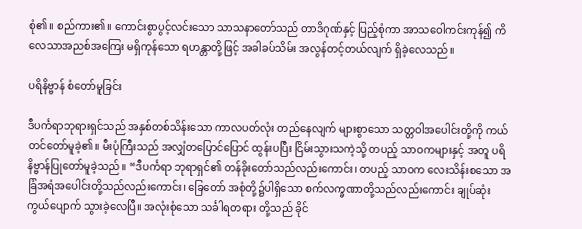စုံ၏။ စည်ကား၏။ ကောင်းစွာပွင့်လင်းသော သာသနာတော်သည် တာဒိဂုဏ်နှင့် ပြည့်စုံကာ အာသဝေါကင်းကုန်၍ ကိလေသာအညစ်အကြေး မရှိကုန်သော ရဟန္တာတို့ဖြင့် အခါခပ်သိမ်း အလွန်တင့်တယ်လျက် ရှိခဲ့လေသည်။

ပရိနိဗ္ဗာန် စံတော်မူခြင်း

ဒီပင်္ကရာဘုရားရှင်သည် အနှစ်တစ်သိန်းသော ကာလပတ်လုံး တည်နေလျက် များစွာသော သတ္တဝါအပေါင်းတို့ကို ကယ်တင်တော်မူခဲ့၏။ မီးပုံကြီးသည် အလျှံတပြောင်ပြောင် ထွန်းပပြီး ငြိမ်းသွားသကဲ့သို့ တပည့် သာဝကများနှင့် အတူ ပရိနိဗ္ဗာန်ပြုတော်မူခဲ့သည်။ “ဒီပင်္ကရာ ဘုရာရှင်၏ တန်ခိုးတော်သည်လည်းကောင်း၊ တပည့် သာဝက လေးသိန်းစသော အခြံအရံအပေါင်းတို့သည်လည်းကောင်း၊ ခြေတော် အစုံတို့၌ပါရှိသော စက်လက္ခဏာတို့သည်လည်းကောင်း ချုပ်ဆုံး ကွယ်ပျောက် သွားခဲ့လေပြီ။ အလုံးစုံသော သင်္ခါရတရား တို့သည် ခိုင်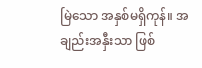မြဲသော အနှစ်မရှိကုန်။ အချည်းအနှီးသာ ဖြစ်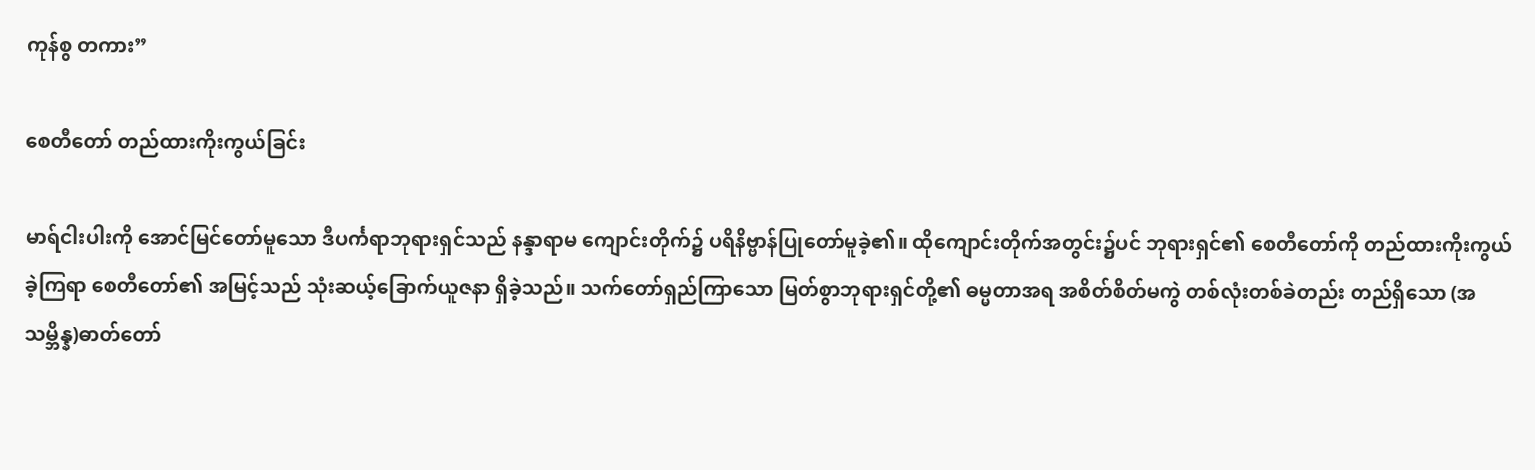ကုန်စွ တကား”

စေတီတော် တည်ထားကိုးကွယ်ခြင်း

မာရ်ငါးပါးကို အောင်မြင်တော်မူသော ဒီပင်္ကရာဘုရားရှင်သည် နန္ဒာရာမ ကျောင်းတိုက်၌ ပရိနိဗ္ဗာန်ပြုတော်မူခဲ့၏။ ထိုကျောင်းတိုက်အတွင်း၌ပင် ဘုရားရှင်၏ စေတီတော်ကို တည်ထားကိုးကွယ်ခဲ့ကြရာ စေတီတော်၏ အမြင့်သည် သုံးဆယ့်ခြောက်ယူဇနာ ရှိခဲ့သည်။ သက်တော်ရှည်ကြာသော မြတ်စွာဘုရားရှင်တို့၏ ဓမ္မတာအရ အစိတ်စိတ်မကွဲ တစ်လုံးတစ်ခဲတည်း တည်ရှိသော (အသမ္ဘိန္န)ဓာတ်တော်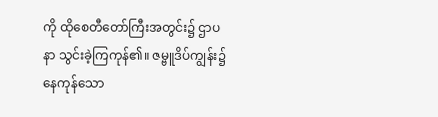ကို ထိုစေတီတော်ကြီးအတွင်း၌ ဌာပနာ သွင်းခဲ့ကြကုန်၏။ ဇမ္ဗူဒိပ်ကျွန်း၌ နေကုန်သော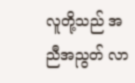လူတို့သည် အညီအညွတ် လာ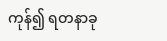ကုန်၍ ရတနာခု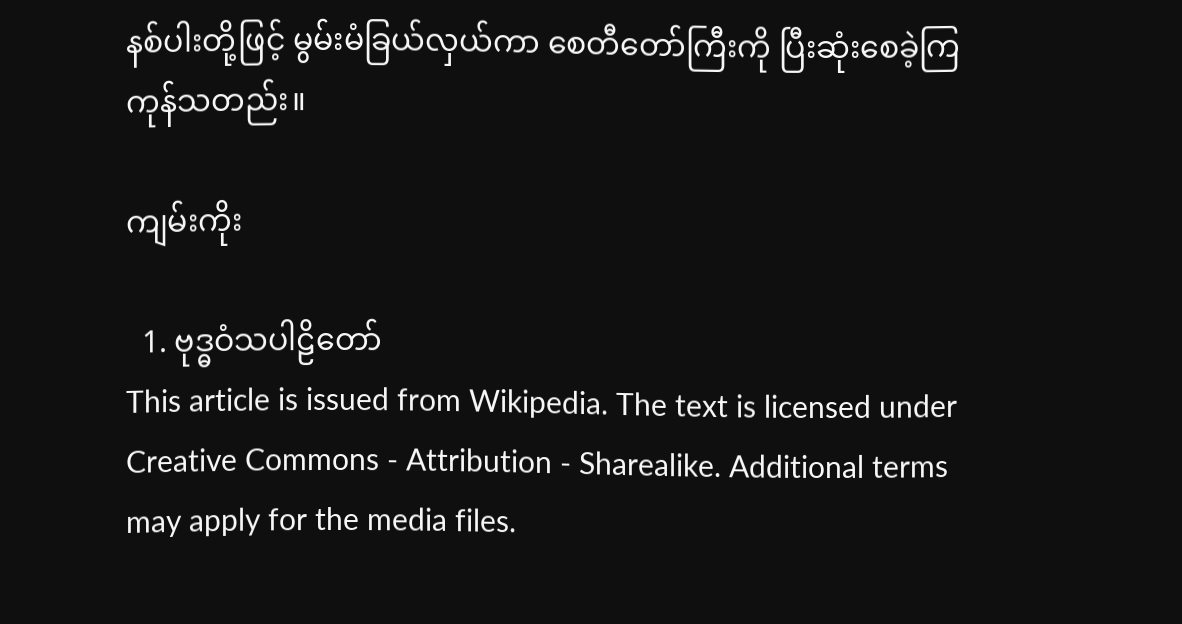နစ်ပါးတို့ဖြင့် မွမ်းမံခြယ်လှယ်ကာ စေတီတော်ကြီးကို ပြီးဆုံးစေခဲ့ကြကုန်သတည်း။

ကျမ်းကိုး

  1. ဗုဒ္ဓဝံသပါဠိတော်
This article is issued from Wikipedia. The text is licensed under Creative Commons - Attribution - Sharealike. Additional terms may apply for the media files.